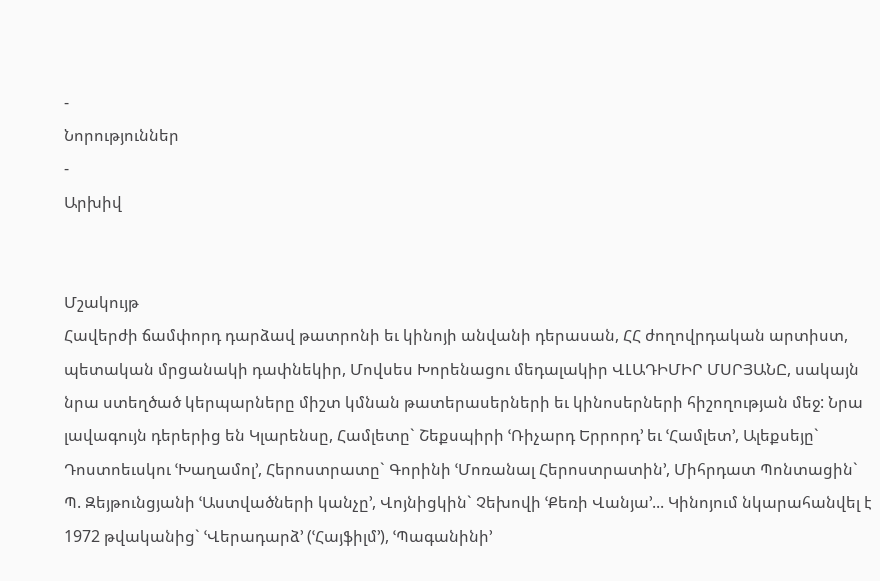-
Նորություններ
-
Արխիվ


Մշակույթ
Հավերժի ճամփորդ դարձավ թատրոնի եւ կինոյի անվանի դերասան, ՀՀ ժողովրդական արտիստ, պետական մրցանակի դափնեկիր, Մովսես Խորենացու մեդալակիր ՎԼԱԴԻՄԻՐ ՄՍՐՅԱՆԸ, սակայն նրա ստեղծած կերպարները միշտ կմնան թատերասերների եւ կինոսերների հիշողության մեջ: Նրա լավագույն դերերից են Կլարենսը, Համլետը` Շեքսպիրի ՙՌիչարդ Երրորդ՚ եւ ՙՀամլետ՚, Ալեքսեյը` Դոստոեւսկու ՙԽաղամոլ՚, Հերոստրատը` Գորինի ՙՄոռանալ Հերոստրատին՚, Միհրդատ Պոնտացին` Պ. Զեյթունցյանի ՙԱստվածների կանչը՚, Վոյնիցկին` Չեխովի ՙՔեռի Վանյա՚... Կինոյում նկարահանվել է 1972 թվականից` ՙՎերադարձ՚ (ՙՀայֆիլմ՚), ՙՊագանինի՚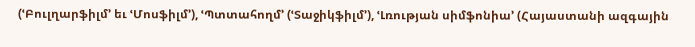(ՙԲուլղարֆիլմ՚ եւ ՙՄոսֆիլմ՚), ՙՊտտահողմ՚ (ՙՏաջիկֆիլմ՚), ՙԼռության սիմֆոնիա՚ (Հայաստանի ազգային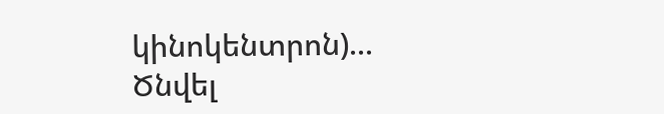կինոկենտրոն)...
Ծնվել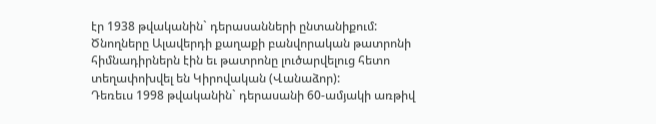էր 1938 թվականին` դերասանների ընտանիքում: Ծնողները Ալավերդի քաղաքի բանվորական թատրոնի հիմնադիրներն էին եւ թատրոնը լուծարվելուց հետո տեղափոխվել են Կիրովական (Վանաձոր):
Դեռեւս 1998 թվականին` դերասանի 60-ամյակի առթիվ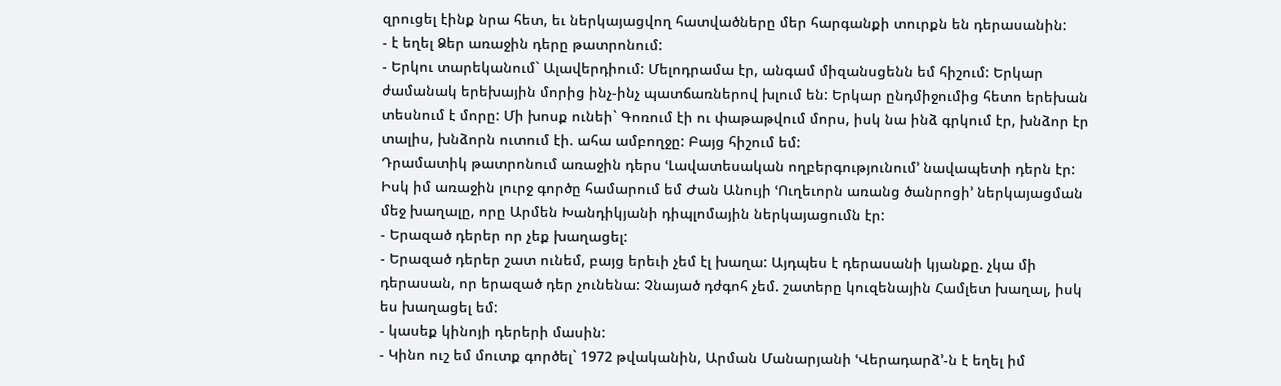զրուցել էինք նրա հետ, եւ ներկայացվող հատվածները մեր հարգանքի տուրքն են դերասանին:
- է եղել Ձեր առաջին դերը թատրոնում:
- Երկու տարեկանում` Ալավերդիում: Մելոդրամա էր, անգամ միզանսցենն եմ հիշում: Երկար ժամանակ երեխային մորից ինչ-ինչ պատճառներով խլում են: Երկար ընդմիջումից հետո երեխան տեսնում է մորը: Մի խոսք ունեի` Գոռում էի ու փաթաթվում մորս, իսկ նա ինձ գրկում էր, խնձոր էր տալիս, խնձորն ուտում էի. ահա ամբողջը: Բայց հիշում եմ:
Դրամատիկ թատրոնում առաջին դերս ՙԼավատեսական ողբերգությունում՚ նավապետի դերն էր: Իսկ իմ առաջին լուրջ գործը համարում եմ Ժան Անույի ՙՈւղեւորն առանց ծանրոցի՚ ներկայացման մեջ խաղալը, որը Արմեն Խանդիկյանի դիպլոմային ներկայացումն էր:
- Երազած դերեր որ չեք խաղացել:
- Երազած դերեր շատ ունեմ, բայց երեւի չեմ էլ խաղա: Այդպես է դերասանի կյանքը. չկա մի դերասան, որ երազած դեր չունենա: Չնայած դժգոհ չեմ. շատերը կուզենային Համլետ խաղալ, իսկ ես խաղացել եմ:
- կասեք կինոյի դերերի մասին:
- Կինո ուշ եմ մուտք գործել` 1972 թվականին, Արման Մանարյանի ՙՎերադարձ՚-ն է եղել իմ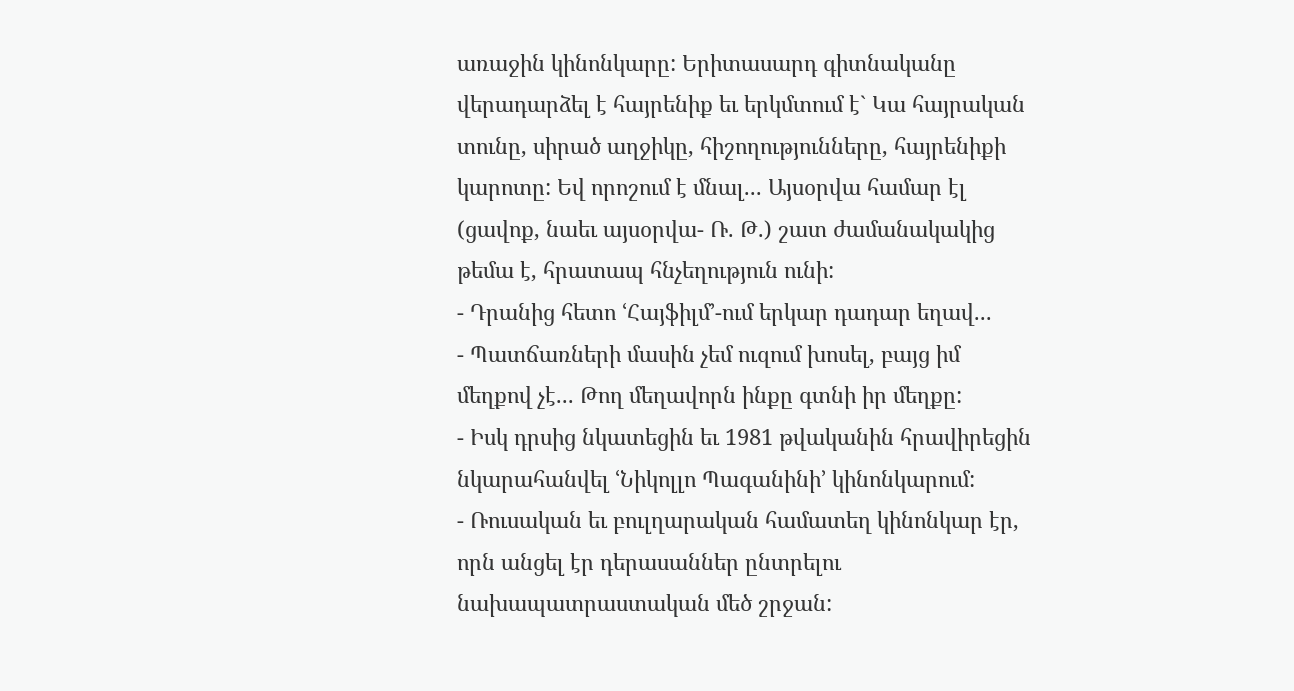առաջին կինոնկարը: Երիտասարդ գիտնականը վերադարձել է հայրենիք եւ երկմտում է` Կա հայրական տունը, սիրած աղջիկը, հիշողությունները, հայրենիքի կարոտը: Եվ որոշում է մնալ... Այսօրվա համար էլ (ցավոք, նաեւ այսօրվա- Ռ. Թ.) շատ ժամանակակից թեմա է, հրատապ հնչեղություն ունի:
- Դրանից հետո ՙՀայֆիլմ՚-ում երկար դադար եղավ...
- Պատճառների մասին չեմ ուզում խոսել, բայց իմ մեղքով չէ... Թող մեղավորն ինքը գտնի իր մեղքը:
- Իսկ դրսից նկատեցին եւ 1981 թվականին հրավիրեցին նկարահանվել ՙՆիկոլլո Պագանինի՚ կինոնկարում:
- Ռուսական եւ բուլղարական համատեղ կինոնկար էր, որն անցել էր դերասաններ ընտրելու նախապատրաստական մեծ շրջան: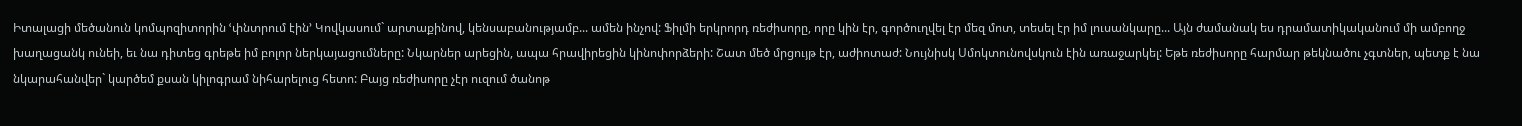Իտալացի մեծանուն կոմպոզիտորին ՙփնտրում էին՚ Կովկասում` արտաքինով, կենսաբանությամբ... ամեն ինչով: Ֆիլմի երկրորդ ռեժիսորը, որը կին էր, գործուղվել էր մեզ մոտ, տեսել էր իմ լուսանկարը... Այն ժամանակ ես դրամատիկականում մի ամբողջ խաղացանկ ունեի, եւ նա դիտեց գրեթե իմ բոլոր ներկայացումները: Նկարներ արեցին, ապա հրավիրեցին կինոփորձերի: Շատ մեծ մրցույթ էր, աժիոտաժ: Նույնիսկ Սմոկտունովսկուն էին առաջարկել: Եթե ռեժիսորը հարմար թեկնածու չգտներ, պետք է նա նկարահանվեր` կարծեմ քսան կիլոգրամ նիհարելուց հետո: Բայց ռեժիսորը չէր ուզում ծանոթ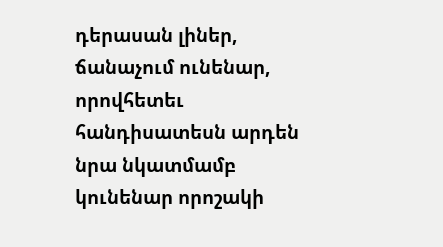դերասան լիներ, ճանաչում ունենար, որովհետեւ հանդիսատեսն արդեն նրա նկատմամբ կունենար որոշակի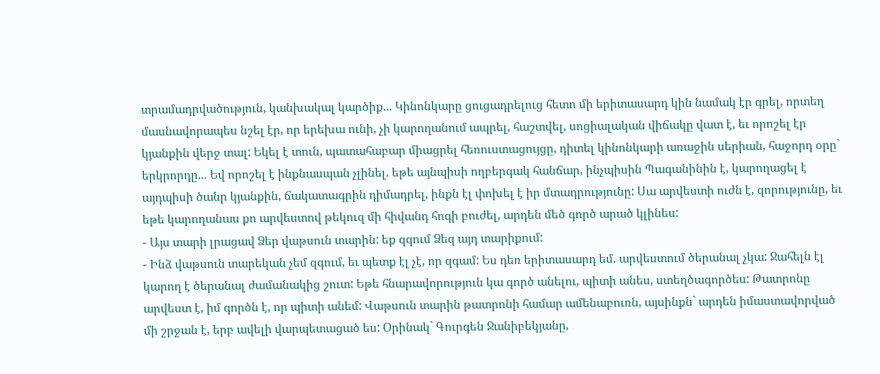տրամադրվածություն, կանխակալ կարծիք... Կինոնկարը ցուցադրելուց հետո մի երիտասարդ կին նամակ էր գրել, որտեղ մասնավորապես նշել էր, որ երեխա ունի, չի կարողանում ապրել, հաշտվել, սոցիալական վիճակը վատ է, եւ որոշել էր կյանքին վերջ տալ: Եկել է տուն, պատահաբար միացրել հեռուստացույցը, դիտել կինոնկարի առաջին սերիան, հաջորդ օրը` երկրորդը... Եվ որոշել է ինքնասպան չլինել. եթե այնպիսի ողբերգակ հանճար, ինչպիսին Պագանինին է, կարողացել է այդպիսի ծանր կյանքին, ճակատագրին դիմադրել, ինքն էլ փոխել է իր մտադրությունը: Սա արվեստի ուժն է, զորությունը, եւ եթե կարողանաս քո արվեստով թեկուզ մի հիվանդ հոգի բուժել, արդեն մեծ գործ արած կլինես:
- Այս տարի լրացավ Ձեր վաթսուն տարին: եք զգում Ձեզ այդ տարիքում:
- Ինձ վաթսուն տարեկան չեմ զգում, եւ պետք էլ չէ, որ զգամ: Ես դեռ երիտասարդ եմ. արվեստում ծերանալ չկա: Ջահելն էլ կարող է ծերանալ ժամանակից շուտ: Եթե հնարավորություն կա գործ անելու, պիտի անես, ստեղծագործես: Թատրոնը արվեստ է, իմ գործն է, որ պիտի անեմ: Վաթսուն տարին թատրոնի համար ամենաբուռն, այսինքն` արդեն իմաստավորված մի շրջան է, երբ ավելի վարպետացած ես: Օրինակ` Գուրգեն Ջանիբեկյանը,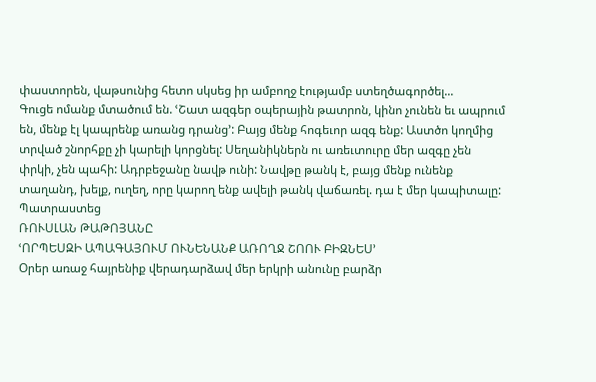փաստորեն, վաթսունից հետո սկսեց իր ամբողջ էությամբ ստեղծագործել...
Գուցե ոմանք մտածում են. ՙՇատ ազգեր օպերային թատրոն, կինո չունեն եւ ապրում են, մենք էլ կապրենք առանց դրանց՚: Բայց մենք հոգեւոր ազգ ենք: Աստծո կողմից տրված շնորհքը չի կարելի կորցնել: Սեղանիկներն ու առեւտուրը մեր ազգը չեն փրկի, չեն պահի: Ադրբեջանը նավթ ունի: Նավթը թանկ է, բայց մենք ունենք տաղանդ, խելք, ուղեղ, որը կարող ենք ավելի թանկ վաճառել. դա է մեր կապիտալը:
Պատրաստեց
ՌՈՒՍԼԱՆ ԹԱԹՈՅԱՆԸ
ՙՈՐՊԵՍԶԻ ԱՊԱԳԱՅՈՒՄ ՈՒՆԵՆԱՆՔ ԱՌՈՂՋ ՇՈՈՒ ԲԻԶՆԵՍ՚
Օրեր առաջ հայրենիք վերադարձավ մեր երկրի անունը բարձր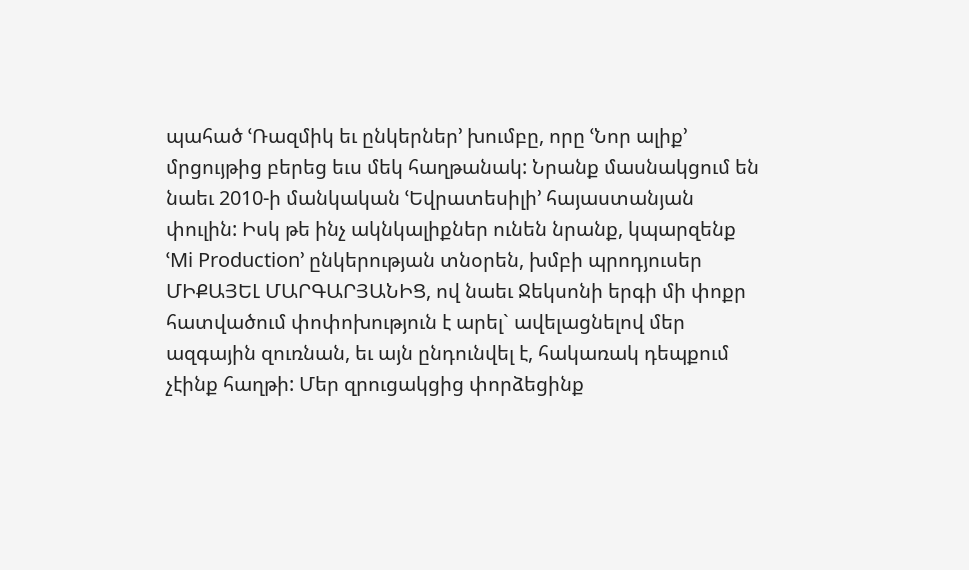պահած ՙՌազմիկ եւ ընկերներ՚ խումբը, որը ՙՆոր ալիք՚ մրցույթից բերեց եւս մեկ հաղթանակ: Նրանք մասնակցում են նաեւ 2010-ի մանկական ՙԵվրատեսիլի՚ հայաստանյան փուլին: Իսկ թե ինչ ակնկալիքներ ունեն նրանք, կպարզենք ՙMi Production՚ ընկերության տնօրեն, խմբի պրոդյուսեր ՄԻՔԱՅԵԼ ՄԱՐԳԱՐՅԱՆԻՑ, ով նաեւ Ջեկսոնի երգի մի փոքր հատվածում փոփոխություն է արել` ավելացնելով մեր ազգային զուռնան, եւ այն ընդունվել է, հակառակ դեպքում չէինք հաղթի: Մեր զրուցակցից փորձեցինք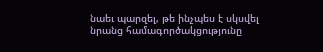նաեւ պարզել, թե ինչպես է սկսվել նրանց համագործակցությունը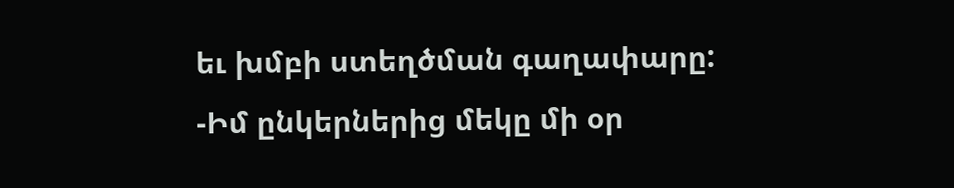եւ խմբի ստեղծման գաղափարը:
-Իմ ընկերներից մեկը մի օր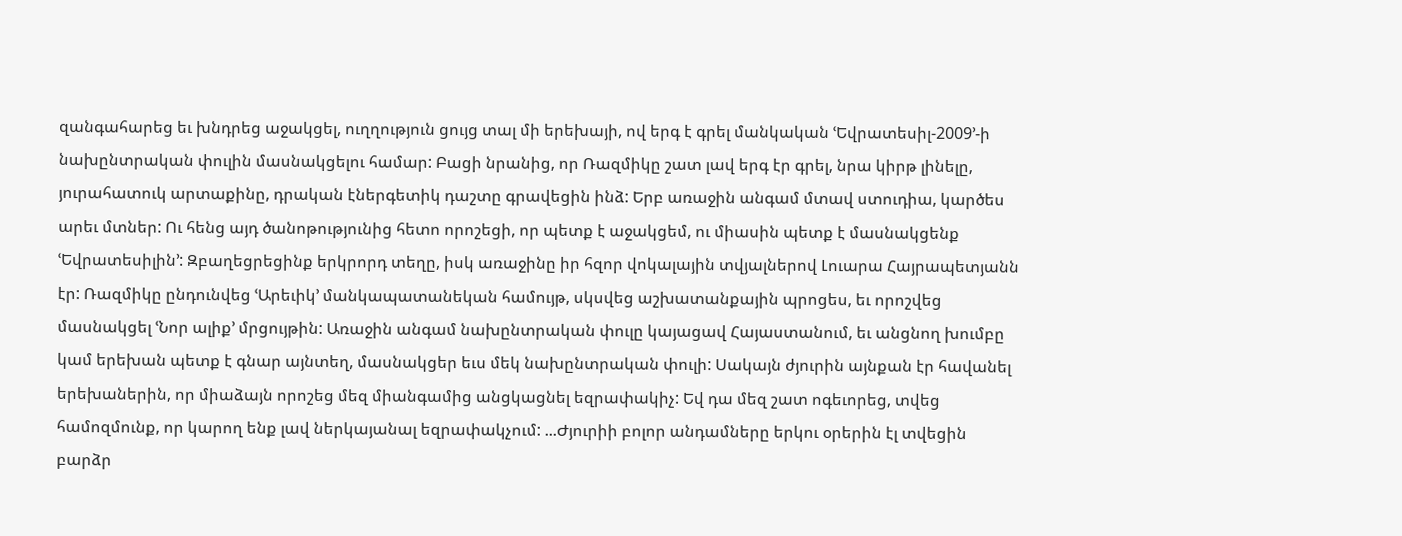զանգահարեց եւ խնդրեց աջակցել, ուղղություն ցույց տալ մի երեխայի, ով երգ է գրել մանկական ՙԵվրատեսիլ-2009՚-ի նախընտրական փուլին մասնակցելու համար: Բացի նրանից, որ Ռազմիկը շատ լավ երգ էր գրել, նրա կիրթ լինելը, յուրահատուկ արտաքինը, դրական էներգետիկ դաշտը գրավեցին ինձ: Երբ առաջին անգամ մտավ ստուդիա, կարծես արեւ մտներ: Ու հենց այդ ծանոթությունից հետո որոշեցի, որ պետք է աջակցեմ, ու միասին պետք է մասնակցենք ՙԵվրատեսիլին՚: Զբաղեցրեցինք երկրորդ տեղը, իսկ առաջինը իր հզոր վոկալային տվյալներով Լուարա Հայրապետյանն էր: Ռազմիկը ընդունվեց ՙԱրեւիկ՚ մանկապատանեկան համույթ, սկսվեց աշխատանքային պրոցես, եւ որոշվեց մասնակցել ՙՆոր ալիք՚ մրցույթին: Առաջին անգամ նախընտրական փուլը կայացավ Հայաստանում, եւ անցնող խումբը կամ երեխան պետք է գնար այնտեղ, մասնակցեր եւս մեկ նախընտրական փուլի: Սակայն ժյուրին այնքան էր հավանել երեխաներին, որ միաձայն որոշեց մեզ միանգամից անցկացնել եզրափակիչ: Եվ դա մեզ շատ ոգեւորեց, տվեց համոզմունք, որ կարող ենք լավ ներկայանալ եզրափակչում: ...Ժյուրիի բոլոր անդամները երկու օրերին էլ տվեցին բարձր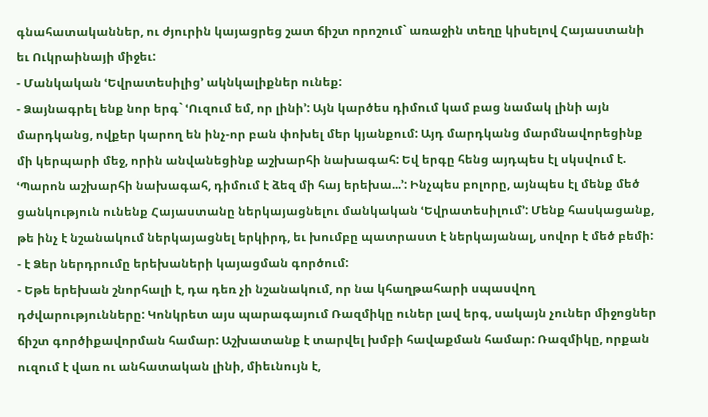գնահատականներ, ու ժյուրին կայացրեց շատ ճիշտ որոշում` առաջին տեղը կիսելով Հայաստանի եւ Ուկրաինայի միջեւ:
- Մանկական ՙԵվրատեսիլից՚ ակնկալիքներ ունեք:
- Ձայնագրել ենք նոր երգ` ՙՈւզում եմ, որ լինի՚: Այն կարծես դիմում կամ բաց նամակ լինի այն մարդկանց, ովքեր կարող են ինչ-որ բան փոխել մեր կյանքում: Այդ մարդկանց մարմնավորեցինք մի կերպարի մեջ, որին անվանեցինք աշխարհի նախագահ: Եվ երգը հենց այդպես էլ սկսվում է. ՙՊարոն աշխարհի նախագահ, դիմում է ձեզ մի հայ երեխա...՚: Ինչպես բոլորը, այնպես էլ մենք մեծ ցանկություն ունենք Հայաստանը ներկայացնելու մանկական ՙԵվրատեսիլում՚: Մենք հասկացանք, թե ինչ է նշանակում ներկայացնել երկիրդ, եւ խումբը պատրաստ է ներկայանալ, սովոր է մեծ բեմի:
- է Ձեր ներդրումը երեխաների կայացման գործում:
- Եթե երեխան շնորհալի է, դա դեռ չի նշանակում, որ նա կհաղթահարի սպասվող դժվարությունները: Կոնկրետ այս պարագայում Ռազմիկը ուներ լավ երգ, սակայն չուներ միջոցներ ճիշտ գործիքավորման համար: Աշխատանք է տարվել խմբի հավաքման համար: Ռազմիկը, որքան ուզում է վառ ու անհատական լինի, միեւնույն է,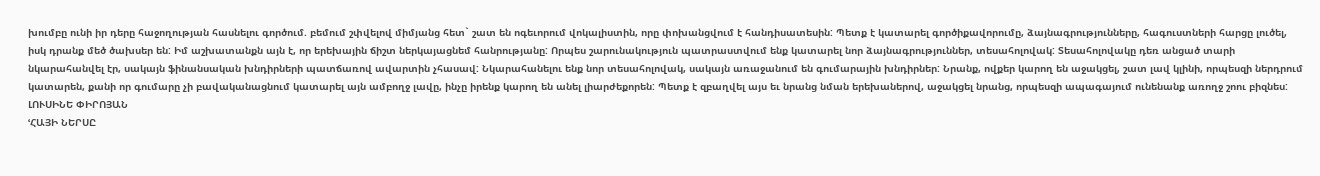խումբը ունի իր դերը հաջողության հասնելու գործում. բեմում շփվելով միմյանց հետ` շատ են ոգեւորում վոկալիստին, որը փոխանցվում է հանդիսատեսին: Պետք է կատարել գործիքավորումը, ձայնագրությունները, հագուստների հարցը լուծել, իսկ դրանք մեծ ծախսեր են: Իմ աշխատանքն այն է, որ երեխային ճիշտ ներկայացնեմ հանրությանը: Որպես շարունակություն պատրաստվում ենք կատարել նոր ձայնագրություններ, տեսահոլովակ: Տեսահոլովակը դեռ անցած տարի նկարահանվել էր, սակայն ֆինանսական խնդիրների պատճառով ավարտին չհասավ: Նկարահանելու ենք նոր տեսահոլովակ, սակայն առաջանում են գումարային խնդիրներ: Նրանք, ովքեր կարող են աջակցել, շատ լավ կլինի, որպեսզի ներդրում կատարեն, քանի որ գումարը չի բավականացնում կատարել այն ամբողջ լավը, ինչը իրենք կարող են անել լիարժեքորեն: Պետք է զբաղվել այս եւ նրանց նման երեխաներով, աջակցել նրանց, որպեսզի ապագայում ունենանք առողջ շոու բիզնես:
ԼՈՒՍԻՆԵ ՓԻՐՈՅԱՆ
ՙՀԱՅԻ ՆԵՐՍԸ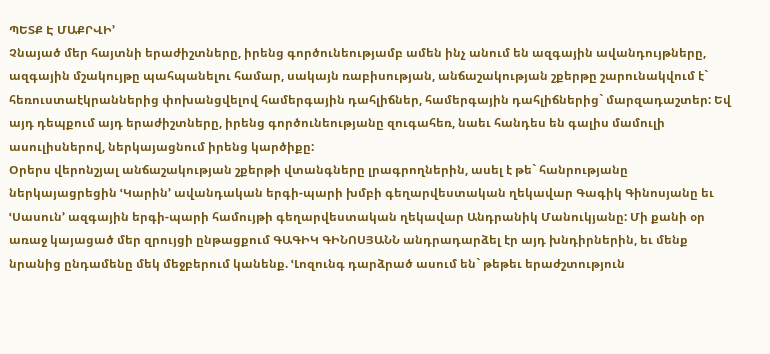ՊԵՏՔ Է ՄԱՔՐՎԻ՚
Չնայած մեր հայտնի երաժիշտները, իրենց գործունեությամբ ամեն ինչ անում են ազգային ավանդույթները, ազգային մշակույթը պահպանելու համար, սակայն ռաբիսության, անճաշակության շքերթը շարունակվում է` հեռուստաէկրաններից փոխանցվելով համերգային դահլիճներ, համերգային դահլիճներից` մարզադաշտեր: Եվ այդ դեպքում այդ երաժիշտները, իրենց գործունեությանը զուգահեռ, նաեւ հանդես են գալիս մամուլի ասուլիսներով, ներկայացնում իրենց կարծիքը:
Օրերս վերոնշյալ անճաշակության շքերթի վտանգները լրագրողներին, ասել է թե` հանրությանը ներկայացրեցին ՙԿարին՚ ավանդական երգի-պարի խմբի գեղարվեստական ղեկավար Գագիկ Գինոսյանը եւ ՙՍասուն՚ ազգային երգի-պարի համույթի գեղարվեստական ղեկավար Անդրանիկ Մանուկյանը: Մի քանի օր առաջ կայացած մեր զրույցի ընթացքում ԳԱԳԻԿ ԳԻՆՈՍՅԱՆՆ անդրադարձել էր այդ խնդիրներին, եւ մենք նրանից ընդամենը մեկ մեջբերում կանենք. ՙԼոզունգ դարձրած ասում են` թեթեւ երաժշտություն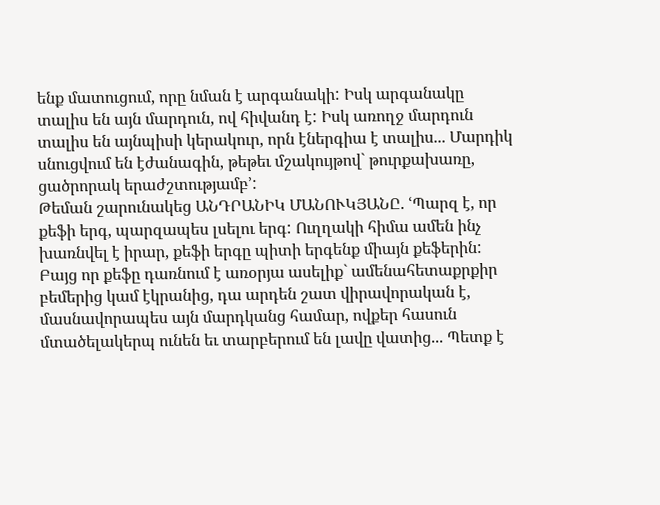ենք մատուցում, որը նման է արգանակի: Իսկ արգանակը տալիս են այն մարդուն, ով հիվանդ է: Իսկ առողջ մարդուն տալիս են այնպիսի կերակուր, որն էներգիա է տալիս... Մարդիկ սնուցվում են էժանագին, թեթեւ մշակույթով` թուրքախառը, ցածրորակ երաժշտությամբ՚:
Թեման շարունակեց ԱՆԴՐԱՆԻԿ ՄԱՆՈՒԿՅԱՆԸ. ՙՊարզ է, որ քեֆի երգ, պարզապես լսելու երգ: Ուղղակի հիմա ամեն ինչ խառնվել է իրար, քեֆի երգը պիտի երգենք միայն քեֆերին: Բայց որ քեֆը դառնում է առօրյա ասելիք` ամենահետաքրքիր բեմերից կամ էկրանից, դա արդեն շատ վիրավորական է, մասնավորապես այն մարդկանց համար, ովքեր հասուն մտածելակերպ ունեն եւ տարբերում են լավը վատից... Պետք է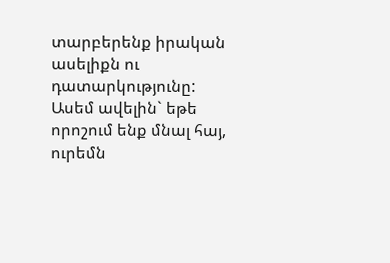տարբերենք իրական ասելիքն ու դատարկությունը: Ասեմ ավելին` եթե որոշում ենք մնալ հայ, ուրեմն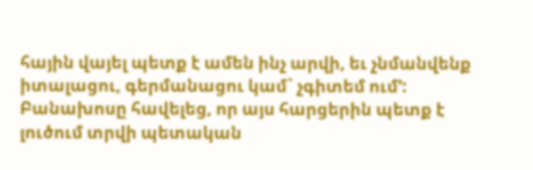հային վայել պետք է ամեն ինչ արվի, եւ չնմանվենք իտալացու, գերմանացու կամ` չգիտեմ ում՚: Բանախոսը հավելեց, որ այս հարցերին պետք է լուծում տրվի պետական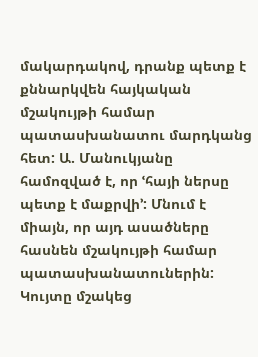մակարդակով, դրանք պետք է քննարկվեն հայկական մշակույթի համար պատասխանատու մարդկանց հետ: Ա. Մանուկյանը համոզված է, որ ՙհայի ներսը պետք է մաքրվի՚: Մնում է միայն, որ այդ ասածները հասնեն մշակույթի համար պատասխանատուներին:
Կույտը մշակեց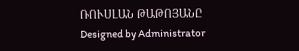ՌՈՒՍԼԱՆ ԹԱԹՈՅԱՆԸ
Designed by Administrator